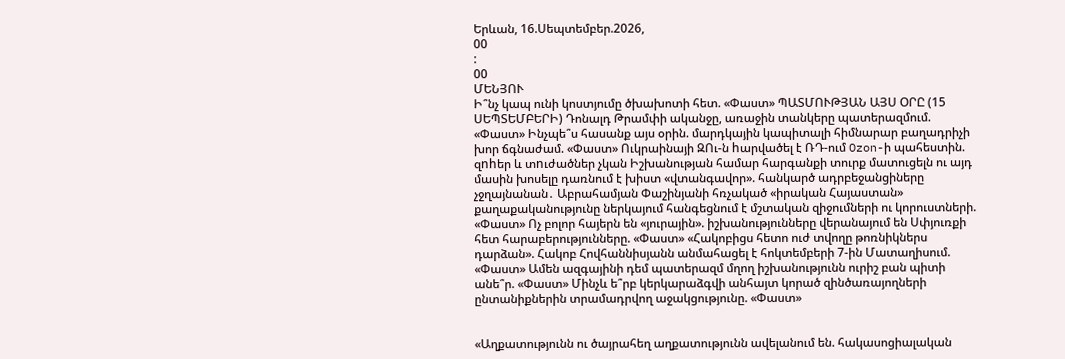Երևան, 16.Սեպտեմբեր.2026,
00
:
00
ՄԵՆՅՈՒ
Ի՞նչ կապ ունի կոստյումը ծխախոտի հետ. «Փաստ» ՊԱՏՄՈՒԹՅԱՆ ԱՅՍ ՕՐԸ (15 ՍԵՊՏԵՄԲԵՐԻ) Դոնալդ Թրամփի ականջը, առաջին տանկերը պատերազմում. «Փաստ» Ինչպե՞ս հասանք այս օրին. մարդկային կապիտալի հիմնարար բաղադրիչի խոր ճգնաժամ. «Փաստ» Ուկրաինայի ԶՈւ-ն hարվածել է ՌԴ-ում Ozon-ի պահեստին. զnhեր և տnւժածներ չկան Իշխանության համար հարգանքի տուրք մատուցելն ու այդ մասին խոսելը դառնում է խիստ «վտանգավոր». հանկարծ ադրբեջանցիները չջղայնանան․ Աբրահամյան Փաշինյանի հռչակած «իրական Հայաստան» քաղաքականությունը ներկայում հանգեցնում է մշտական զիջումների ու կորուստների. «Փաստ» Ոչ բոլոր հայերն են «յուրային». իշխանությունները վերանայում են Սփյուռքի հետ հարաբերությունները. «Փաստ» «Հակոբիցս հետո ուժ տվողը թոռնիկներս դարձան». Հակոբ Հովհաննիսյանն անմահացել է հոկտեմբերի 7-ին Մատաղիսում. «Փաստ» Ամեն ազգայինի դեմ պատերազմ մղող իշխանությունն ուրիշ բան պիտի անե՞ր. «Փաստ» Մինչև ե՞րբ կերկարաձգվի անհայտ կորած զինծառայողների ընտանիքներին տրամադրվող աջակցությունը. «Փաստ»


«Աղքատությունն ու ծայրահեղ աղքատությունն ավելանում են. հակասոցիալական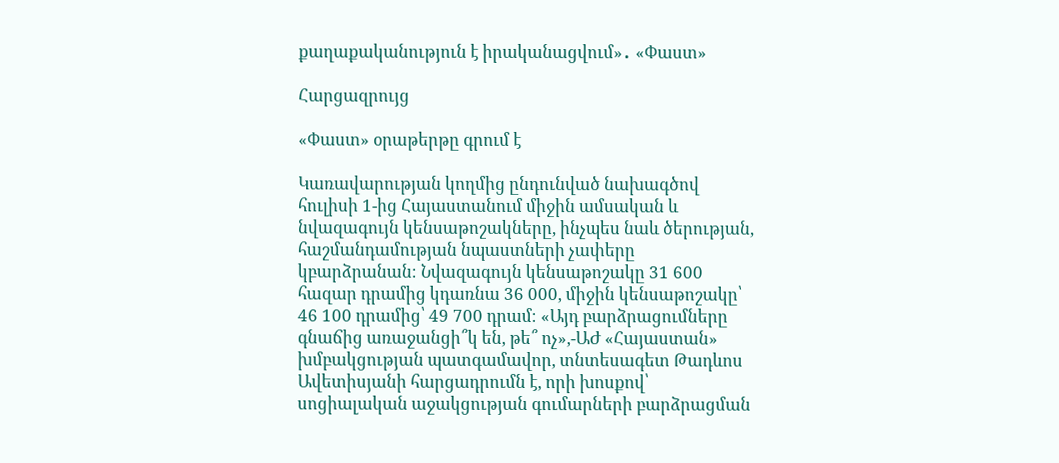քաղաքականություն է իրականացվում»․ «Փաստ»

Հարցազրույց

«Փաստ» օրաթերթը գրում է

Կառավարության կողմից ընդունված նախագծով հուլիսի 1-ից Հայաստանում միջին ամսական և նվազագույն կենսաթոշակները, ինչպես նաև ծերության, հաշմանդամության նպաստների չափերը կբարձրանան։ Նվազագույն կենսաթոշակը 31 600 հազար դրամից կդառնա 36 000, միջին կենսաթոշակը՝ 46 100 դրամից՝ 49 700 դրամ։ «Այդ բարձրացումները գնաճից առաջանցի՞կ են, թե՞ ոչ»,-ԱԺ «Հայաստան» խմբակցության պատգամավոր, տնտեսագետ Թադևոս Ավետիսյանի հարցադրումն է, որի խոսքով՝ սոցիալական աջակցության գումարների բարձրացման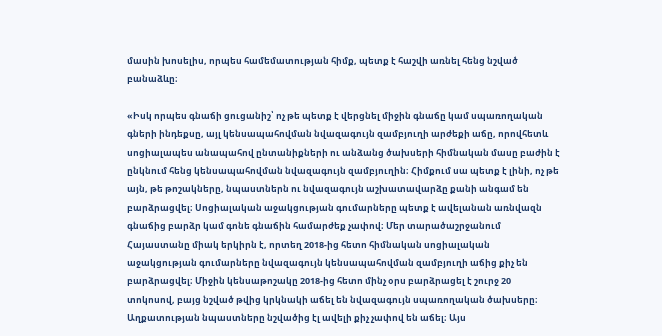մասին խոսելիս, որպես համեմատության հիմք, պետք է հաշվի առնել հենց նշված բանաձևը։

«Իսկ որպես գնաճի ցուցանիշ՝ ոչ թե պետք է վերցնել միջին գնաճը կամ սպառողական գների ինդեքսը, այլ կենսապահովման նվազագույն զամբյուղի արժեքի աճը, որովհետև սոցիալապես անապահով ընտանիքների ու անձանց ծախսերի հիմնական մասը բաժին է ընկնում հենց կենսապահովման նվազագույն զամբյուղին։ Հիմքում սա պետք է լինի, ոչ թե այն, թե թոշակները, նպաստներն ու նվազագույն աշխատավարձը քանի անգամ են բարձրացվել։ Սոցիալական աջակցության գումարները պետք է ավելանան առնվազն գնաճից բարձր կամ գոնե գնաճին համարժեք չափով։ Մեր տարածաշրջանում Հայաստանը միակ երկիրն է, որտեղ 2018-ից հետո հիմնական սոցիալական աջակցության գումարները նվազագույն կենսապահովման զամբյուղի աճից քիչ են բարձրացվել։ Միջին կենսաթոշակը 2018-ից հետո մինչ օրս բարձրացել է շուրջ 20 տոկոսով, բայց նշված թվից կրկնակի աճել են նվազագույն սպառողական ծախսերը։ Աղքատության նպաստները նշվածից էլ ավելի քիչ չափով են աճել։ Այս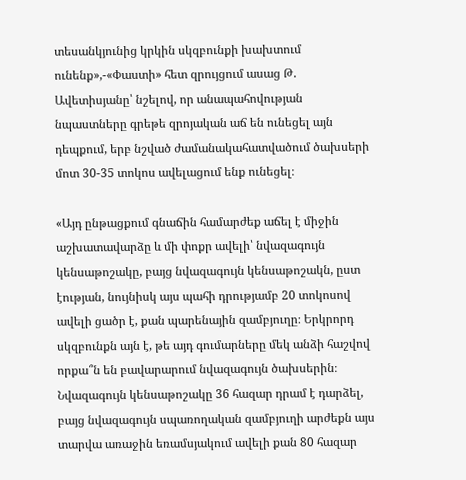տեսանկյունից կրկին սկզբունքի խախտում ունենք»,-«Փաստի» հետ զրույցում ասաց Թ. Ավետիսյանը՝ նշելով, որ անապահովության նպաստները գրեթե զրոյական աճ են ունեցել այն դեպքում, երբ նշված ժամանակահատվածում ծախսերի մոտ 30-35 տոկոս ավելացում ենք ունեցել։

«Այդ ընթացքում գնաճին համարժեք աճել է միջին աշխատավարձը և մի փոքր ավելի՝ նվազագույն կենսաթոշակը, բայց նվազագույն կենսաթոշակն, ըստ էության, նույնիսկ այս պահի դրությամբ 20 տոկոսով ավելի ցածր է, քան պարենային զամբյուղը։ Երկրորդ սկզբունքն այն է, թե այդ գումարները մեկ անձի հաշվով որքա՞ն են բավարարում նվազագույն ծախսերին։ Նվազագույն կենսաթոշակը 36 հազար դրամ է դարձել, բայց նվազագույն սպառողական զամբյուղի արժեքն այս տարվա առաջին եռամսյակում ավելի քան 80 հազար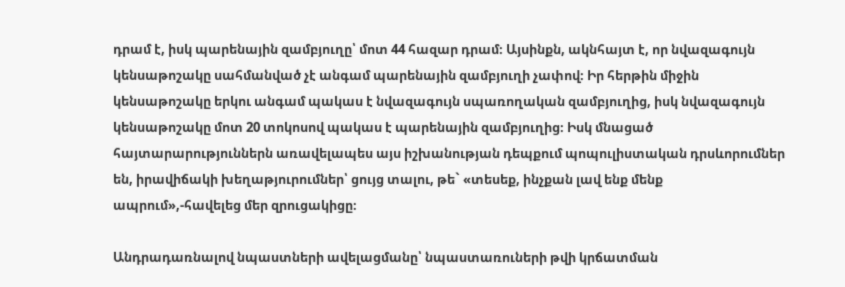դրամ է, իսկ պարենային զամբյուղը՝ մոտ 44 հազար դրամ։ Այսինքն, ակնհայտ է, որ նվազագույն կենսաթոշակը սահմանված չէ անգամ պարենային զամբյուղի չափով։ Իր հերթին միջին կենսաթոշակը երկու անգամ պակաս է նվազագույն սպառողական զամբյուղից, իսկ նվազագույն կենսաթոշակը մոտ 20 տոկոսով պակաս է պարենային զամբյուղից։ Իսկ մնացած հայտարարություններն առավելապես այս իշխանության դեպքում պոպուլիստական դրսևորումներ են, իրավիճակի խեղաթյուրումներ՝ ցույց տալու, թե` «տեսեք, ինչքան լավ ենք մենք ապրում»,-հավելեց մեր զրուցակիցը։

Անդրադառնալով նպաստների ավելացմանը՝ նպաստառուների թվի կրճատման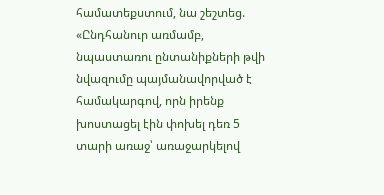համատեքստում, նա շեշտեց. «Ընդհանուր առմամբ, նպաստառու ընտանիքների թվի նվազումը պայմանավորված է համակարգով, որն իրենք խոստացել էին փոխել դեռ 5 տարի առաջ՝ առաջարկելով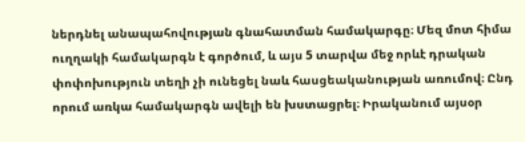ներդնել անապահովության գնահատման համակարգը։ Մեզ մոտ հիմա ուղղակի համակարգն է գործում, և այս 5 տարվա մեջ որևէ դրական փոփոխություն տեղի չի ունեցել նաև հասցեականության առումով։ Ընդ որում առկա համակարգն ավելի են խստացրել։ Իրականում այսօր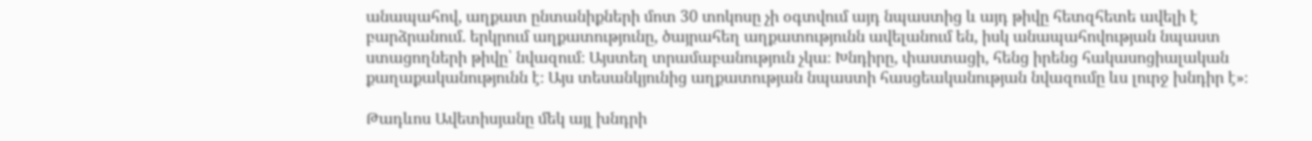անապահով, աղքատ ընտանիքների մոտ 30 տոկոսը չի օգտվում այդ նպաստից և այդ թիվը հետզհետե ավելի է բարձրանում. երկրում աղքատությունը, ծայրահեղ աղքատությունն ավելանում են, իսկ անապահովության նպաստ ստացողների թիվը՝ նվազում։ Այստեղ տրամաբանություն չկա։ Խնդիրը, փաստացի, հենց իրենց հակասոցիալական քաղաքականությունն է։ Այս տեսանկյունից աղքատության նպաստի հասցեականության նվազումը ևս լուրջ խնդիր է»։

Թադևոս Ավետիսյանը մեկ այլ խնդրի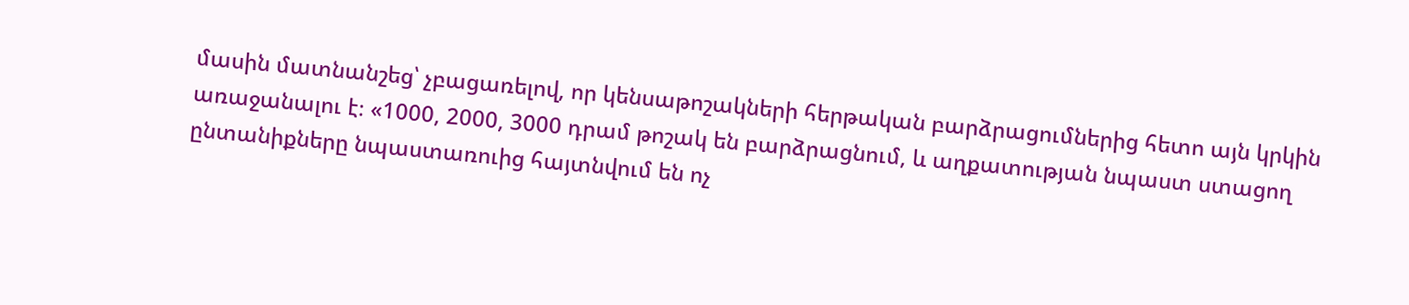մասին մատնանշեց՝ չբացառելով, որ կենսաթոշակների հերթական բարձրացումներից հետո այն կրկին առաջանալու է։ «1000, 2000, 3000 դրամ թոշակ են բարձրացնում, և աղքատության նպաստ ստացող ընտանիքները նպաստառուից հայտնվում են ոչ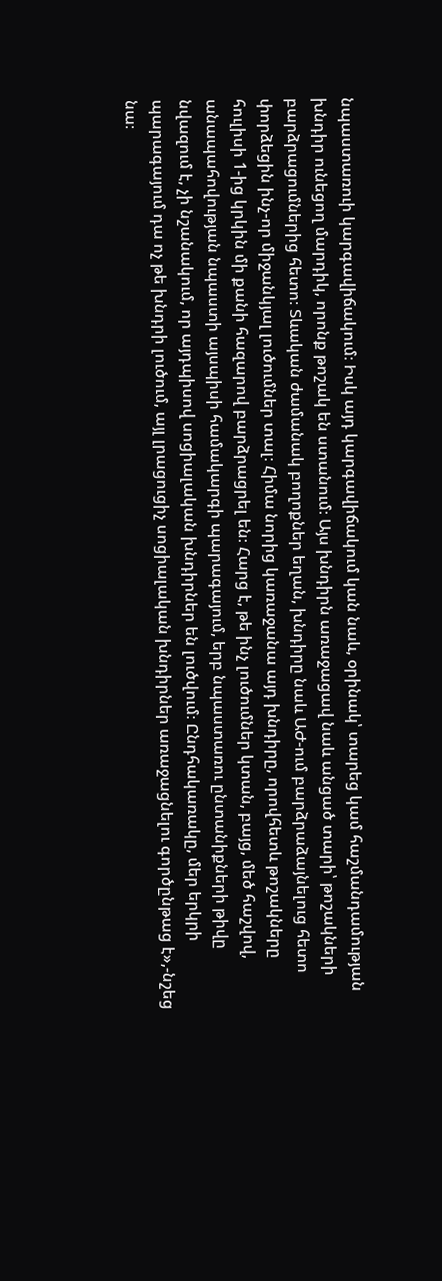նպաստառուի կարգավիճակում։ Իսկ այդ կարգավիճակում կան նաև, օրինակ՝ տարեց կամ հաշմանդամության խնդիր ունեցող մարդիկ, որոնք թոշակ են ստանում։ Այս խնդիրն առաջացավ նաև անցած տարի՝ թոշակների բարձրացումներից հետո։ Տևական ժամանակ բողոքներ եղան, խնդիրը նաև ԱԺ-ում բարձրաձայնելուց հետո փորձեցին ինչ-որ միջանկյալ լուծումներ տալ։ Հիմա նորից կառաջանա այդ խնդիրը, որովհետև թոշակները հուլիսի 1-ից կրկին մի քանի հազարով բարձրացրել են։ Հարց է, թե ինչ լուծումներ կտան, բայց, մեծ հաշվով, անապահովության նպաստի այսպիսի համակարգի պարագայում, երբ նպաստառու ընտանիքների թիվը նվազում է, չի նշանակում, որ այդպիսով սոցիալական խնդիրներ են լուծվում։ Ընդհակառակը, մեր երկրի պարագայում դա ոչ թե խնդրի լուծում, այլ լրացուցիչ սոցիալական խնդիրներ առաջացնելու գործընթաց է»,-նշեց նա։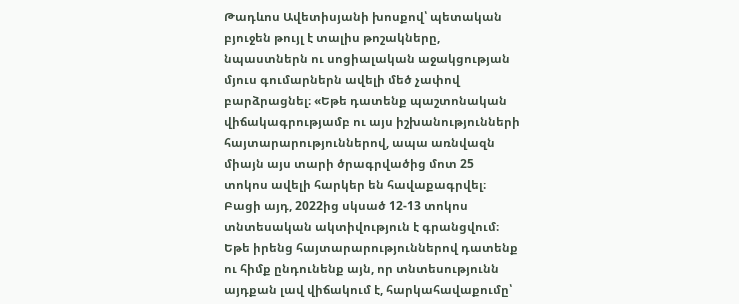Թադևոս Ավետիսյանի խոսքով՝ պետական բյուջեն թույլ է տալիս թոշակները, նպաստներն ու սոցիալական աջակցության մյուս գումարներն ավելի մեծ չափով բարձրացնել։ «Եթե դատենք պաշտոնական վիճակագրությամբ ու այս իշխանությունների հայտարարություններով, ապա առնվազն միայն այս տարի ծրագրվածից մոտ 25 տոկոս ավելի հարկեր են հավաքագրվել։ Բացի այդ, 2022ից սկսած 12-13 տոկոս տնտեսական ակտիվություն է գրանցվում։ Եթե իրենց հայտարարություններով դատենք ու հիմք ընդունենք այն, որ տնտեսությունն այդքան լավ վիճակում է, հարկահավաքումը՝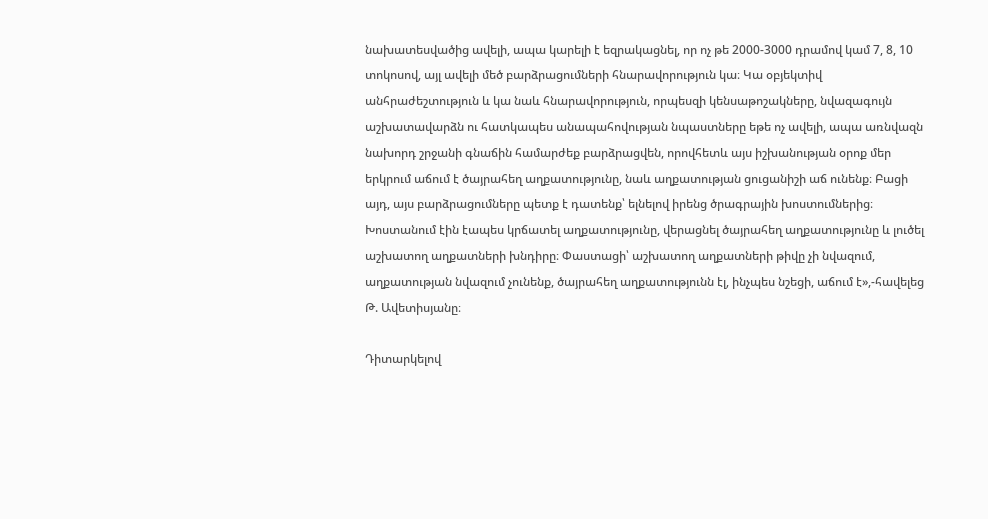նախատեսվածից ավելի, ապա կարելի է եզրակացնել, որ ոչ թե 2000-3000 դրամով կամ 7, 8, 10 տոկոսով, այլ ավելի մեծ բարձրացումների հնարավորություն կա։ Կա օբյեկտիվ անհրաժեշտություն և կա նաև հնարավորություն, որպեսզի կենսաթոշակները, նվազագույն աշխատավարձն ու հատկապես անապահովության նպաստները եթե ոչ ավելի, ապա առնվազն նախորդ շրջանի գնաճին համարժեք բարձրացվեն, որովհետև այս իշխանության օրոք մեր երկրում աճում է ծայրահեղ աղքատությունը, նաև աղքատության ցուցանիշի աճ ունենք։ Բացի այդ, այս բարձրացումները պետք է դատենք՝ ելնելով իրենց ծրագրային խոստումներից։ Խոստանում էին էապես կրճատել աղքատությունը, վերացնել ծայրահեղ աղքատությունը և լուծել աշխատող աղքատների խնդիրը։ Փաստացի՝ աշխատող աղքատների թիվը չի նվազում, աղքատության նվազում չունենք, ծայրահեղ աղքատությունն էլ, ինչպես նշեցի, աճում է»,-հավելեց Թ. Ավետիսյանը։

Դիտարկելով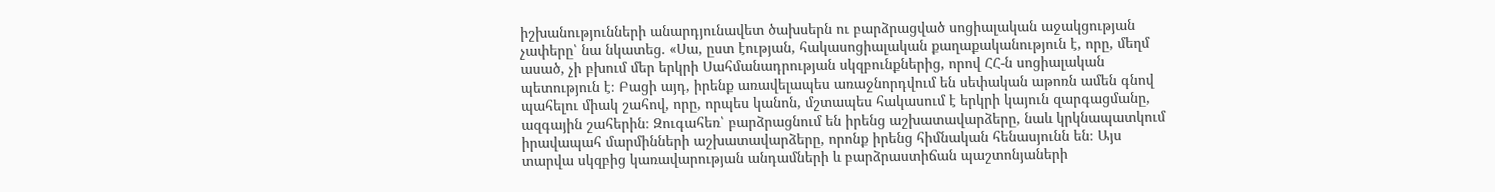իշխանությունների անարդյունավետ ծախսերն ու բարձրացված սոցիալական աջակցության չափերը՝ նա նկատեց. «Սա, ըստ էության, հակասոցիալական քաղաքականություն է, որը, մեղմ ասած, չի բխում մեր երկրի Սահմանադրության սկզբունքներից, որով ՀՀ-ն սոցիալական պետություն է։ Բացի այդ, իրենք առավելապես առաջնորդվում են սեփական աթոռն ամեն գնով պահելու միակ շահով, որը, որպես կանոն, մշտապես հակասում է երկրի կայուն զարգացմանը, ազգային շահերին։ Զուգահեռ՝ բարձրացնում են իրենց աշխատավարձերը, նաև կրկնապատկում իրավապահ մարմինների աշխատավարձերը, որոնք իրենց հիմնական հենասյունն են։ Այս տարվա սկզբից կառավարության անդամների և բարձրաստիճան պաշտոնյաների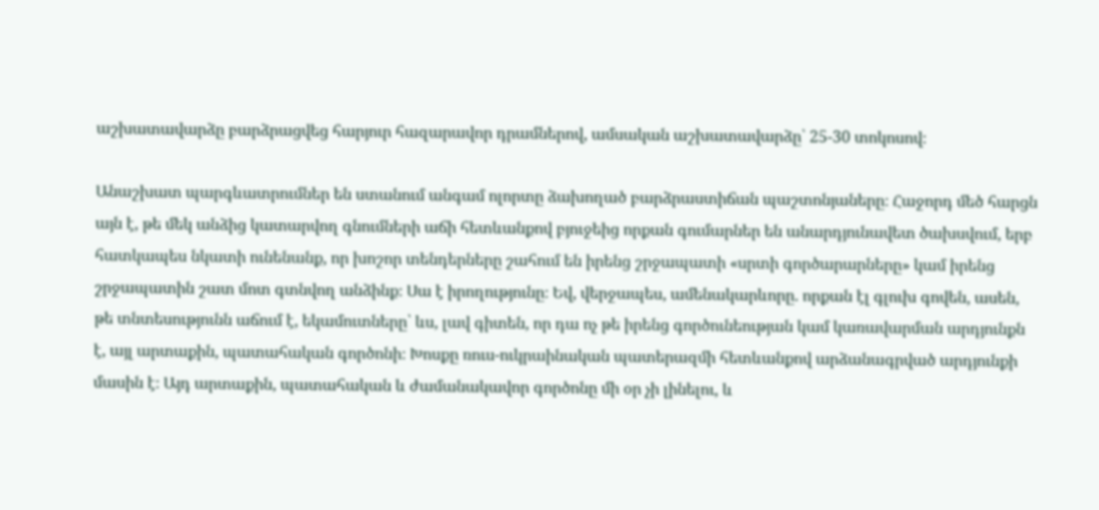աշխատավարձը բարձրացվեց հարյուր հազարավոր դրամներով, ամսական աշխատավարձը՝ 25-30 տոկոսով։

Անաշխատ պարգևատրումներ են ստանում անգամ ոլորտը ձախողած բարձրաստիճան պաշտոնյաները։ Հաջորդ մեծ հարցն այն է, թե մեկ անձից կատարվող գնումների աճի հետևանքով բյուջեից որքան գումարներ են անարդյունավետ ծախսվում, երբ հատկապես նկատի ունենանք, որ խոշոր տենդերները շահում են իրենց շրջապատի «սրտի գործարարները» կամ իրենց շրջապատին շատ մոտ գտնվող անձինք։ Սա է իրողությունը։ Եվ, վերջապես, ամենակարևորը. որքան էլ գլուխ գովեն, ասեն, թե տնտեսությունն աճում է, եկամուտները՝ ևս, լավ գիտեն, որ դա ոչ թե իրենց գործունեության կամ կառավարման արդյունքն է, այլ արտաքին, պատահական գործոնի։ Խոսքը ռուս-ուկրաինական պատերազմի հետևանքով արձանագրված արդյունքի մասին է։ Այդ արտաքին, պատահական և ժամանակավոր գործոնը մի օր չի լինելու, և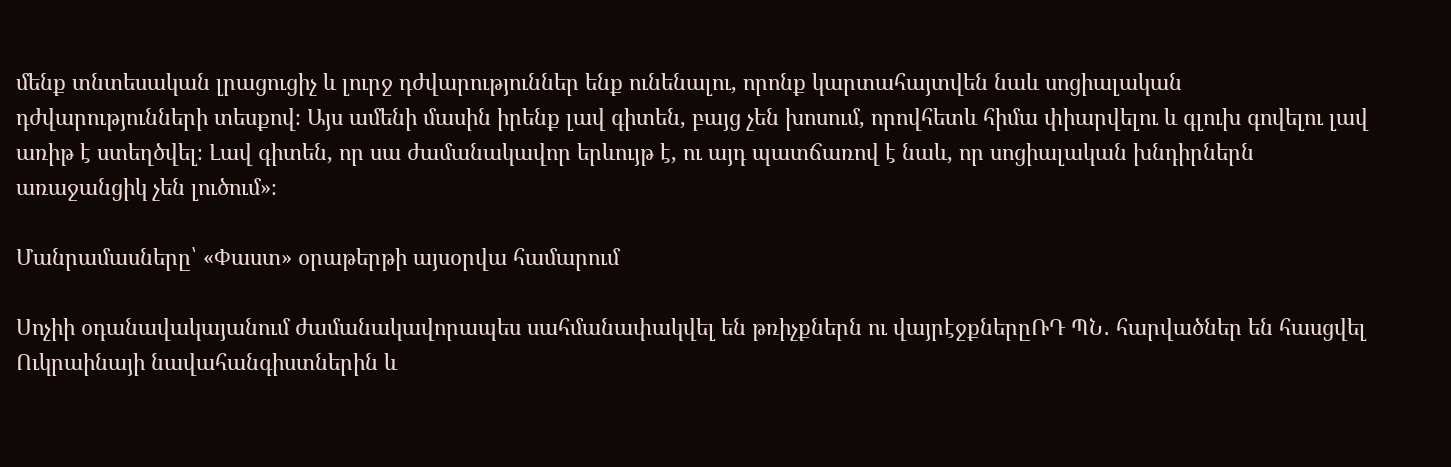մենք տնտեսական լրացուցիչ և լուրջ դժվարություններ ենք ունենալու, որոնք կարտահայտվեն նաև սոցիալական դժվարությունների տեսքով։ Այս ամենի մասին իրենք լավ գիտեն, բայց չեն խոսում, որովհետև հիմա փիարվելու և գլուխ գովելու լավ առիթ է ստեղծվել։ Լավ գիտեն, որ սա ժամանակավոր երևույթ է, ու այդ պատճառով է նաև, որ սոցիալական խնդիրներն առաջանցիկ չեն լուծում»։

Մանրամասները՝ «Փաստ» օրաթերթի այսօրվա համարում

Սոչիի օդանավակայանում ժամանակավորապես սահմանափակվել են թռիչքներն ու վայրէջքներըՌԴ ՊՆ․ հարվածներ են հասցվել Ուկրաինայի նավահանգիստներին և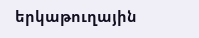երկաթուղային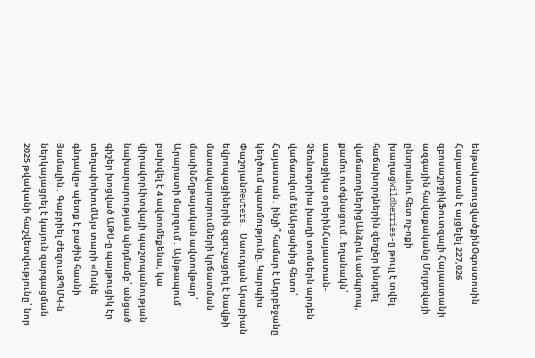ենթակառուցվածքինՕգոստոսին Հայաստան է այցելել 227,026 զբոսաշրջիկՖուտզալի Հայաստանի ազգային հավաքականը Մոլդովայի ընտրանու հետ ոչ-ոքի խաղացWildberries-ը թույլ է տվել հաճախորդներին զեղչեր խնդրել վաճառողներիցԱնձրև և ամպրոպ, քամու ուժգնացում․ եղանակն՝ առաջիկա օրերինՀայաստան-Չեռնոգորիա խաղի տոմսերն արդեն վաճառվում ենԱրցախից հետո՝ Հայաստան․ ինչի՞ համար է Ադրբեջանը կեղծում պատմությունը. Կարպիս ՓաշոյանReuters․ Սաուդյան Արաբիան եվրոպացիներին զգուշացրել է նավթի մատակարարումների կրճատման մասինՇղթայական ավտովթար՝ Արարատի մարզում․ Այնթապում բախվել է 4 ավտոմեքենա, կա վիրավորԼիտվայի պաշտպանության նախարարության պնդմամբ՝ անցած գիշեր խոցված ԱԹՍ-ը պայթուցիկ էր տեղափոխումԱյս տարի «Ոսկե գնդակը» պետք է բաժին հասնի Յամալին․ Գաբրիել ԺեզուսԶՊՄԿ-ն ներկայացրել է կայուն զարգացման 2025 թվականի հաշվետվությունը՝ նոր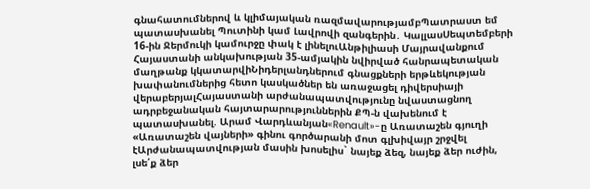գնահատումներով և կլիմայական ռազմավարությամբՊատրաստ եմ պատասխանել Պուտինի կամ Լավրովի զանգերին․ ԿալլասՍեպտեմբերի 16-ին Ջերմուկի կամուրջը փակ է լինելուԱնթիլիասի Մայրավանքում Հայաստանի անկախության 35-ամյակին նվիրված հանրապետական մաղթանք կկատարվիՆիդերլանդներում գնացքների երթևեկության խափանումներից հետո կասկածներ են առաջացել դիվերսիայի վերաբերյալՀայաստանի արժանապատվությունը նվաստացնող ադրբեջանական հայտարարություններին ՔՊ-ն վախենում է պատասխանել. Արամ Վարդևանյան«Renault»-ը Առատաշեն գյուղի «Առատաշեն վայների» գինու գործարանի մոտ գլխիվայր շրջվել էԱրժանապատվության մասին խոսելիս` նայեք ձեզ, նայեք ձեր ուժին, լսե՛ք ձեր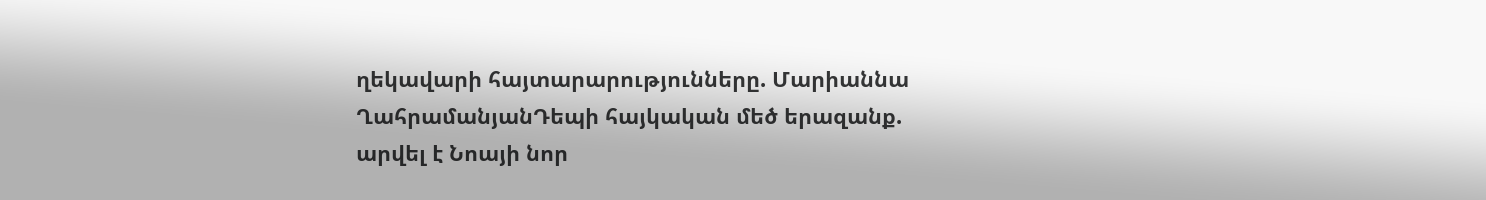ղեկավարի հայտարարությունները. Մարիաննա ՂահրամանյանԴեպի հայկական մեծ երազանք. արվել է Նոայի նոր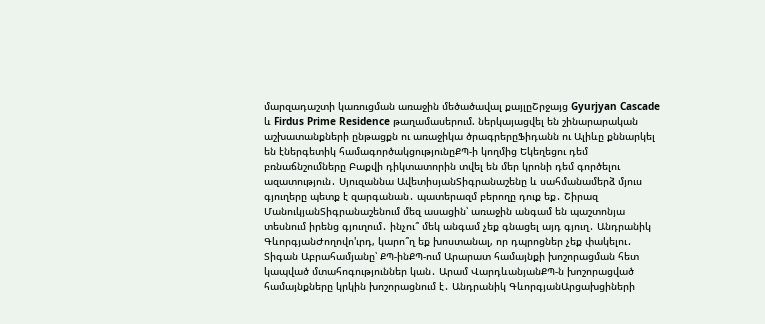մարզադաշտի կառուցման առաջին մեծածավալ քայլըՇրջայց Gyurjyan Cascade և Firdus Prime Residence թաղամասերում. ներկայացվել են շինարարական աշխատանքների ընթացքն ու առաջիկա ծրագրերըՖիդանն ու Ալիևը քննարկել են էներգետիկ համագործակցությունըՔՊ-ի կողմից Եկեղեցու դեմ բռնաճնշումները Բաքվի դիկտատորին տվել են մեր կրոնի դեմ գործելու ազատություն․ Սյուզաննա ԱվետիսյանՏիգրանաշենը և սահմանամերձ մյուս գյուղերը պետք է զարգանան․ պատերազմ բերողը դուք եք․ Շիրազ ՄանուկյանՏիգրանաշենում մեզ ասացին՝ առաջին անգամ են պաշտոնյա տեսնում իրենց գյուղում․ ինչու՞ մեկ անգամ չեք գնացել այդ գյուղ․ Անդրանիկ ԳևորգյանԺողովո'ւրդ, կարո՞ղ եք խոստանալ, որ դպրոցներ չեք փակելու․ Տիգան Աբրահամյանը՝ ՔՊ-ինՔՊ-ում Արարատ համայնքի խոշորացման հետ կապված մտահոգություններ կան․ Արամ ՎարդևանյանՔՊ-ն խոշորացված համայնքները կրկին խոշորացնում է․ Անդրանիկ ԳևորգյանԱրցախցիների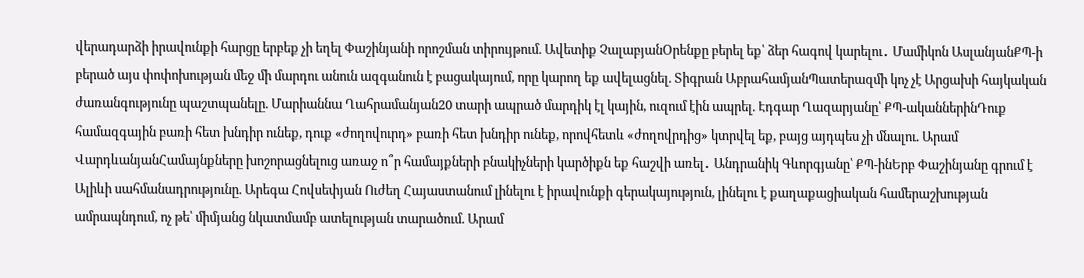վերադարձի իրավունքի հարցը երբեք չի եղել Փաշինյանի որոշման տիրույթում. Ավետիք ՉալաբյանՕրենքը բերել եք՝ ձեր հագով կարելու․ Մամիկոն ԱսլանյանՔՊ-ի բերած այս փոփոխության մեջ մի մարդու անուն ազգանուն է բացակայում, որը կարող եք ավելացնել. Տիգրան ԱբրահամյանՊատերազմի կոչ չէ Արցախի հայկական ժառանգությունը պաշտպանելը. Մարիաննա Ղահրամանյան20 տարի ապրած մարդիկ էլ կային, ուզում էին ապրել. Էդգար Ղազարյանը՝ ՔՊ-ականներինԴուք համազգային բառի հետ խնդիր ունեք, դուք «ժողովուրդ» բառի հետ խնդիր ունեք, որովհետև «ժողովրդից» կտրվել եք, բայց այդպես չի մնալու. Արամ ՎարդևանյանՀամայնքները խոշորացնելուց առաջ ո՞ր համայքների բնակիչների կարծիքն եք հաշվի առել․ Անդրանիկ Գևորգյանը՝ ՔՊ-ինԵրբ Փաշինյանը գրում է Ալիևի սահմանադրությունը. Արեգա Հովսեփյան Ուժեղ Հայաստանում լինելու է իրավունքի գերակայություն, լինելու է քաղաքացիական համերաշխության ամրապնդում, ոչ թե՝ միմյանց նկատմամբ ատելության տարածում. Արամ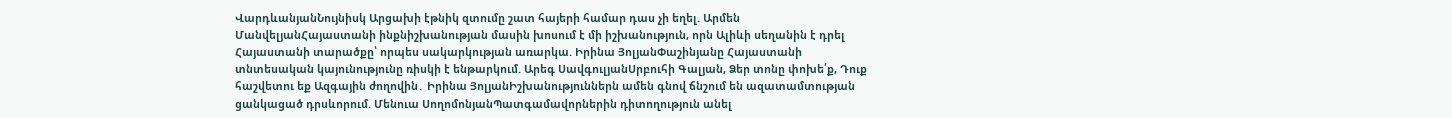ՎարդևանյանՆույնիսկ Արցախի էթնիկ զտումը շատ հայերի համար դաս չի եղել. Արմեն ՄանվելյանՀայաստանի ինքնիշխանության մասին խոսում է մի իշխանություն, որն Ալիևի սեղանին է դրել Հայաստանի տարածքը՝ որպես սակարկության առարկա. Իրինա ՅոլյանՓաշինյանը Հայաստանի տնտեսական կայունությունը ռիսկի է ենթարկում. Արեգ ՍավգուլյանՍրբուհի Գալյան, Ձեր տոնը փոխե՛ք, Դուք հաշվետու եք Ազգային ժողովին․ Իրինա ՅոլյանԻշխանություններն ամեն գնով ճնշում են ազատամտության ցանկացած դրսևորում. Մենուա ՍողոմոնյանՊատգամավորներին դիտողություն անել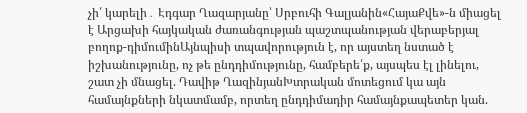չի՛ կարելի․ Էդգար Ղազարյանը՝ Սրբուհի Գալյանին«ՀայաՔվե»-ն միացել է Արցախի հայկական ժառանգության պաշտպանության վերաբերյալ բողոք-դիմումինԱյնպիսի տպավորություն է, որ այստեղ նստած է իշխանությունը, ոչ թե ընդդիմությունը, համբերե՛ք, այսպես էլ լինելու, շատ չի մնացել. Դավիթ ՂազինյանԽտրական մոտեցում կա այն համայնքների նկատմամբ, որտեղ ընդդիմադիր համայնքապետեր կան.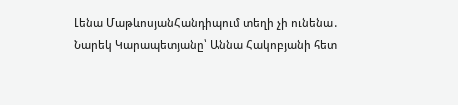Լենա ՄաթևոսյանՀանդիպում տեղի չի ունենա․ Նարեկ Կարապետյանը՝ Աննա Հակոբյանի հետ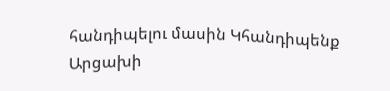հանդիպելու մասին Կհանդիպենք Արցախի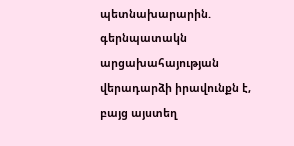պետնախարարին. գերնպատակն արցախահայության վերադարձի իրավունքն է, բայց այստեղ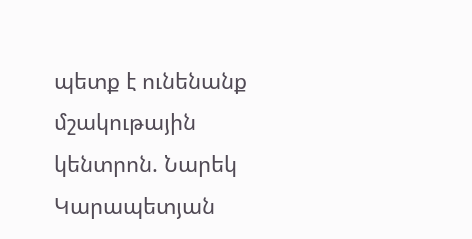պետք է ունենանք մշակութային կենտրոն. Նարեկ Կարապետյան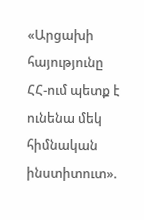«Արցախի հայությունը ՀՀ-ում պետք է ունենա մեկ հիմնական ինստիտուտ».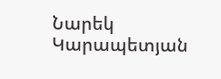Նարեկ Կարապետյան